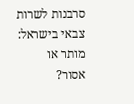סרבנות לשרות צבאי בישראל: מותר או אסור?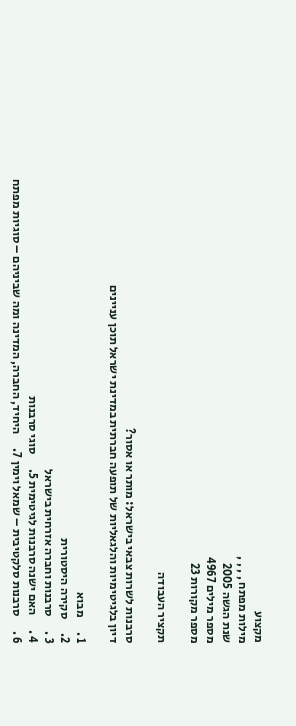מקצוע
מילות מפתח , , , ,
שנת הגשה 2005
מספר מילים 4967
מספר מקורות 23

תקציר העבודה

סרבנות לשרות צבאי בישראל: מותר או אסור?
דיון בלגיטימיות והלגאליות של תופעה חברתית במדינת ישראל תוכן עניינים

1 .      מבוא
2.      סקירה היסטורית
3 .      סרבנות וחברה אזרחית בישראל
4 .      האם ישנה סרבנות לגיטימית 5.      סוגי סרבנות
6 .      סרבנות סלקטיבית – שמאל וימין 7.      היחיד, החברה, המדינה ומה שביניהם – סוגיות מפתח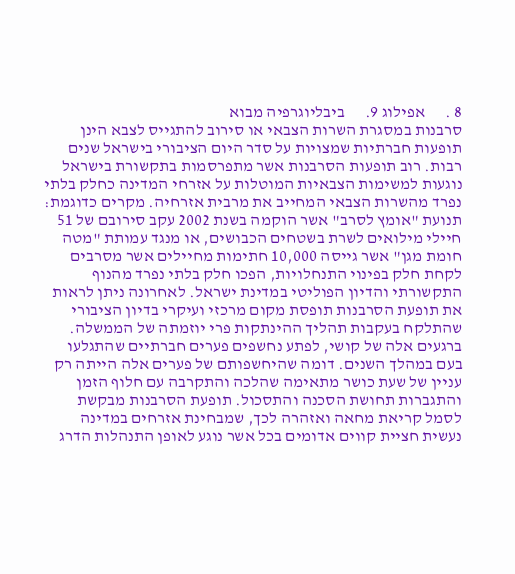8 .      אפילוג 9.      ביבליוגרפיה מבוא
סרבנות במסגרת השרות הצבאי או סירוב להתגייס לצבא הינן תופעות חברתיות שמצויות על סדר היום הציבורי בישראל שנים רבות. רוב תופעות הסרבנות אשר מתפרסמות בתקשורת בישראל  נוגעות למשימות הצבאיות המוטלות על אזרחי המדינה כחלק בלתי נפרד מהשרות הצבאי המחייב את מרבית אזרחיה. מקרים כדוגמת: תנועת "אומץ לסרב" אשר הוקמה בשנת 2002 עקב סירובם של 51 חיילי מילואים לשרת בשטחים הכבושים, או מנגד עמותת "מטה חומת מגן" אשר גייסה 10,000 חתימות מחיילים אשר מסרבים לקחת חלק בפינוי התנחלויות, הפכו חלק בלתי נפרד מהנוף התקשורתי והדיון הפוליטי במדינת ישראל. לאחרונה ניתן לראות את תופעת הסרבנות תופסת מקום מרכזי ועיקרי בדיון הציבורי שהתלקח בעקבות תהליך ההינתקות פרי יוזמתה של הממשלה. ברגעים אלה של קושי, לפתע נחשפים פערים חברתיים שהתגלעו בעם במהלך השנים. דומה שהיחשפותם של פערים אלה הייתה רק עניין של שעת כושר מתאימה שהלכה והתקרבה עם חלוף הזמן והתגברות תחושת הסכנה והתסכול. תופעת הסרבנות מבקשת לסמל קריאת מחאה ואזהרה לכך, שמבחינת אזרחים במדינה נעשית חציית קווים אדומים בכל אשר נוגע לאופן התנהלות הדרג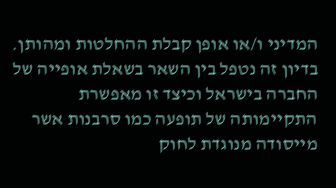המדיני ו/או אופן קבלת ההחלטות ומהותן. בדיון זה נטפל בין השאר בשאלת אופייה של החברה בישראל וכיצד זו מאפשרת התקיימותה של תופעה כמו סרבנות אשר מייסודה מנוגדת לחוק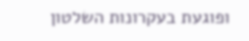ופוגעת בעקרונות השלטון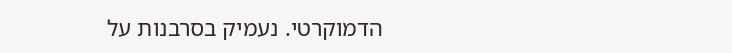הדמוקרטי. נעמיק בסרבנות על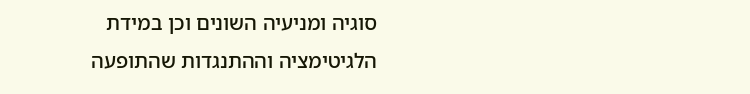סוגיה ומניעיה השונים וכן במידת הלגיטימציה וההתנגדות שהתופעה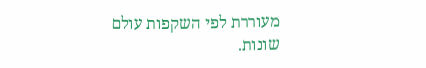מעוררת לפי השקפות עולם שונות.